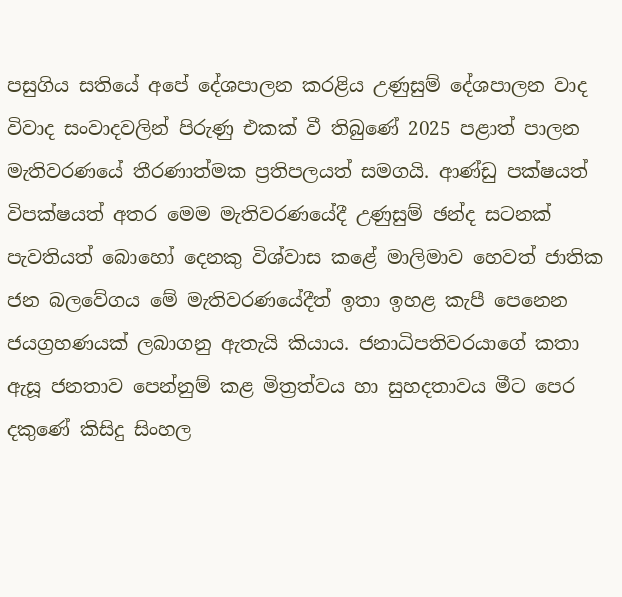පසුගිය සතියේ අපේ දේශපාලන කරළිය උණුසුම් දේශපාලන වාද විවාද සංවාදවලින් පිරුණු එකක් වී තිබුණේ 2025 පළාත් පාලන මැතිවරණයේ තීරණාත්මක ප්‍රතිපලයත් සමගයි. ආණ්ඩු පක්ෂයත් විපක්ෂයත් අතර මෙම මැතිවරණයේදී උණුසුම් ඡන්ද සටනක් පැවතියත් බොහෝ දෙනකු විශ්වාස කළේ මාලිමාව හෙවත් ජාතික ජන බලවේගය මේ මැතිවරණයේදීත් ඉතා ඉහළ කැපී පෙනෙන ජයග්‍රහණයක් ලබාගනු ඇතැයි කියාය. ජනාධිපතිවරයාගේ කතා ඇසූ ජනතාව පෙන්නුම් කළ මිත්‍රත්වය හා සුහදතාවය මීට පෙර දකුණේ කිසිදු සිංහල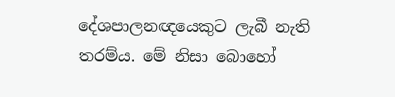දේශපාලනඥයෙකුට ලැබී නැති තරම්ය. මේ නිසා බොහෝ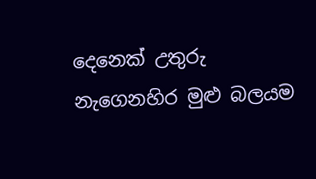දෙනෙක් උතුරු නැගෙනහිර මුළු බලයම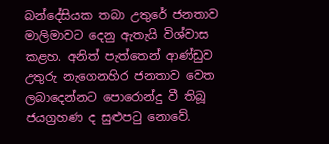බන්දේසියක තබා උතුරේ ජනතාව මාලිමාවට දෙනු ඇතැයි විශ්වාස කළහ. අනිත් පැත්තෙන් ආණ්ඩුව උතුරු නැගෙනහිර ජනතාව වෙත ලබාදෙන්නට පොරොන්දු වී තිබූ ජයග්‍රහණ ද සුළුපටු නොවේ.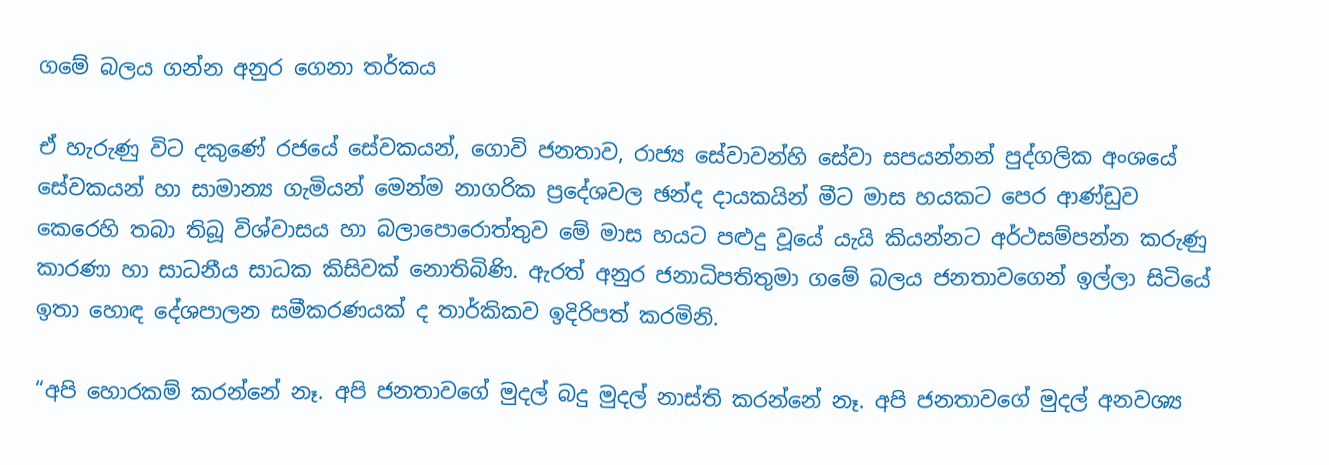ගමේ බලය ගන්න අනුර ගෙනා තර්කය

ඒ හැරුණු විට දකුණේ රජයේ සේවකයන්, ගොවි ජනතාව, රාජ්‍ය සේවාවන්හි සේවා සපයන්නන් පුද්ගලික අංශයේ සේවකයන් හා සාමාන්‍ය ගැමියන් මෙන්ම නාගරික ප්‍රදේශවල ඡන්ද දායකයින් මීට මාස හයකට පෙර ආණ්ඩුව කෙරෙහි තබා තිබූ විශ්වාසය හා බලාපොරොත්තුව මේ මාස හයට පළුදු වූයේ යැයි කියන්නට අර්ථසම්පන්න කරුණු කාරණා හා සාධනීය සාධක කිසිවක් නොතිබිණි. ඇරත් අනුර ජනාධිපතිතුමා ගමේ බලය ජනතාවගෙන් ඉල්ලා සිටියේ ඉතා හොඳ දේශපාලන සමීකරණයක් ද තාර්කිකව ඉදිරිපත් කරමිනි.

“අපි හොරකම් කරන්නේ නෑ. අපි ජනතාවගේ මුදල් බදු මුදල් නාස්ති කරන්නේ නෑ. අපි ජනතාවගේ මුදල් අනවශ්‍ය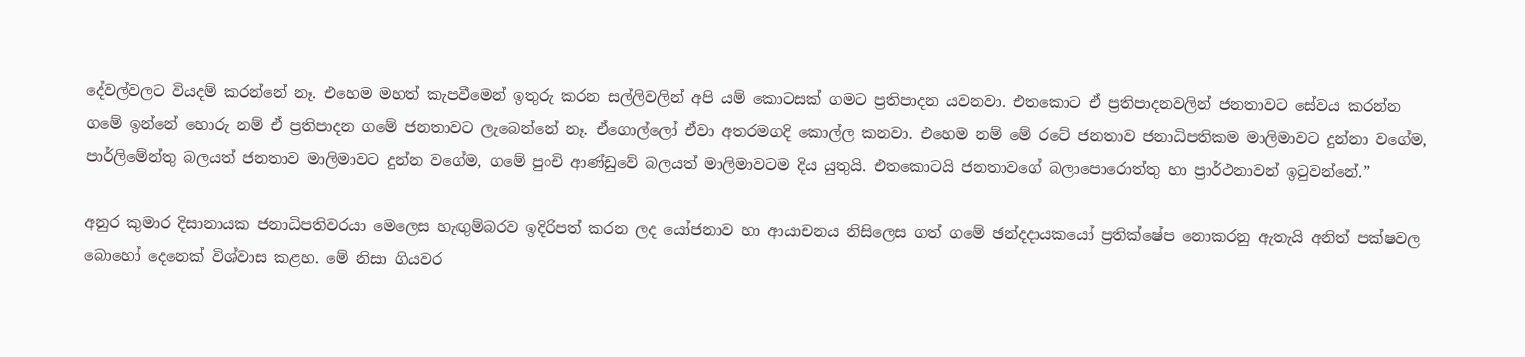දේවල්වලට වියදම් කරන්නේ නෑ. එහෙම මහත් කැපවීමෙන් ඉතුරු කරන සල්ලිවලින් අපි යම් කොටසක් ගමට ප්‍රතිපාදන යවනවා. එතකොට ඒ ප්‍රතිපාදනවලින් ජනතාවට සේවය කරන්න ගමේ ඉන්නේ හොරු නම් ඒ ප්‍රතිපාදන ගමේ ජනතාවට ලැබෙන්නේ නෑ. ඒගොල්ලෝ ඒවා අතරමගදි කොල්ල කනවා. එහෙම නම් මේ රටේ ජනතාව ජනාධිපතිකම මාලිමාවට දුන්නා වගේම, පාර්ලිමේන්තු බලයත් ජනතාව මාලිමාවට දුන්න වගේම, ගමේ පුංචි ආණ්ඩුවේ බලයත් මාලිමාවටම දිය යුතුයි. එතකොටයි ජනතාවගේ බලාපොරොත්තු හා ප්‍රාර්ථනාවන් ඉටුවන්නේ.”

අනුර කුමාර දිසානායක ජනාධිපතිවරයා මෙලෙස හැඟුම්බරව ඉදිරිපත් කරන ලද යෝජනාව හා ආයාචනය නිසිලෙස ගත් ගමේ ඡන්දදායකයෝ ප්‍රතික්ෂේප නොකරනු ඇතැයි අනිත් පක්ෂවල බොහෝ දෙනෙක් විශ්වාස කළහ. මේ නිසා ගියවර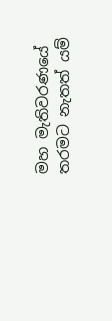මහ මැතිවරණයේ තරමට නැතත් යම්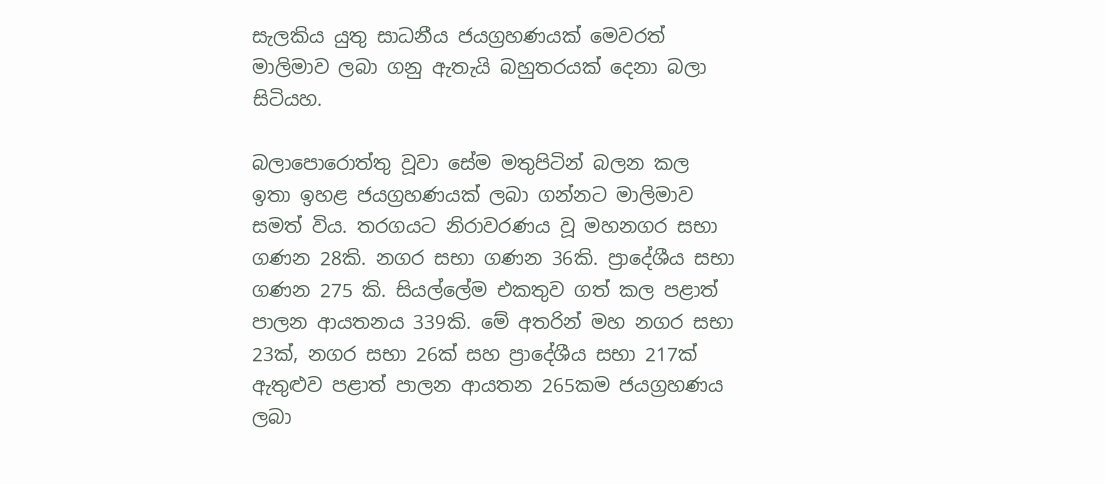සැලකිය යුතු සාධනීය ජයග්‍රහණයක් මෙවරත් මාලිමාව ලබා ගනු ඇතැයි බහුතරයක් දෙනා බලා සිටියහ.

බලාපොරොත්තු වූවා සේම මතුපිටින් බලන කල ඉතා ඉහළ ජයග්‍රහණයක් ලබා ගන්නට මාලිමාව සමත් විය. තරගයට නිරාවරණය වූ මහනගර සභා ගණන 28කි. නගර සභා ගණන 36කි. ප්‍රාදේශීය සභා ගණන 275 කි. සියල්ලේම එකතුව ගත් කල පළාත් පාලන ආයතනය 339කි. මේ අතරින් මහ නගර සභා 23ක්, නගර සභා 26ක් සහ ප්‍රාදේශීය සභා 217ක් ඇතුළුව පළාත් පාලන ආයතන 265කම ජයග්‍රහණය ලබා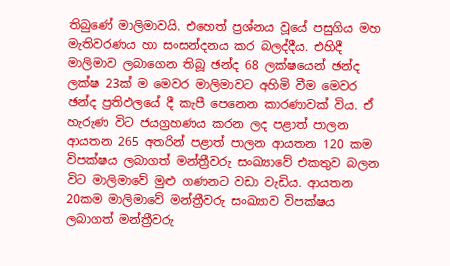තිබුණේ මාලිමාවයි. එහෙත් ප්‍රශ්නය වූයේ පසුගිය මහ මැතිවරණය හා සංසන්දනය කර බලද්දීය. එහිදී මාලිමාව ලබාගෙන තිබූ ඡන්ද 68 ලක්ෂයෙන් ඡන්ද ලක්ෂ 23ක් ම මෙවර මාලිමාවට අහිමි වීම මෙවර ඡන්ද ප්‍රතිඵලයේ දී කැපී පෙනෙන කාරණාවක් විය. ඒ හැරුණ විට ජයග්‍රහණය කරන ලද පළාත් පාලන ආයතන 265 අතරින් පළාත් පාලන ආයතන 120 කම විපක්ෂය ලබාගත් මන්ත්‍රීවරු සංඛ්‍යාවේ එකතුව බලන විට මාලිමාවේ මුළු ගණනට වඩා වැඩිය. ආයතන 20කම මාලිමාවේ මන්ත්‍රීවරු සංඛ්‍යාව විපක්ෂය ලබාගත් මන්ත්‍රීවරු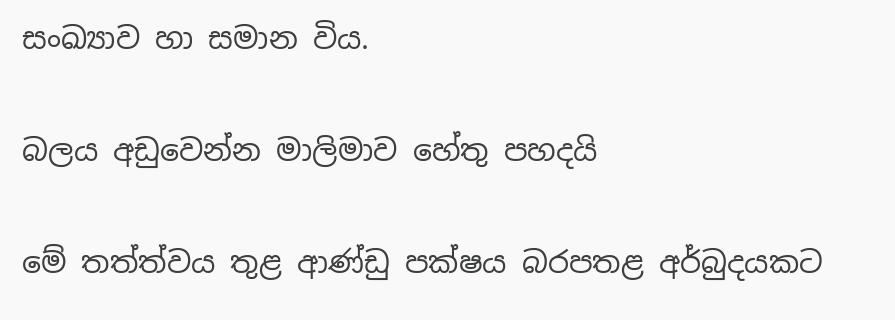සංඛ්‍යාව හා සමාන විය.

බලය අඩුවෙන්න මාලිමාව හේතු පහදයි

මේ තත්ත්වය තුළ ආණ්ඩු පක්ෂය බරපතළ අර්බුදයකට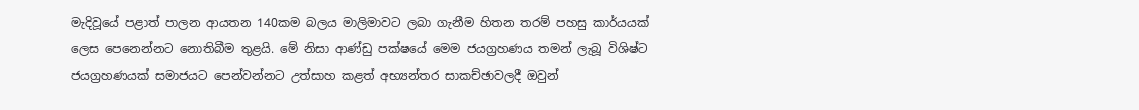මැදිවූයේ පළාත් පාලන ආයතන 140කම බලය මාලිමාවට ලබා ගැනීම හිතන තරම් පහසු කාර්යයක් ලෙස පෙනෙන්නට නොතිබීම තුළයි. මේ නිසා ආණ්ඩු පක්ෂයේ මෙම ජයග්‍රහණය තමන් ලැබූ විශිෂ්ට ජයග්‍රහණයක් සමාජයට පෙන්වන්නට උත්සාහ කළත් අභ්‍යන්තර සාකච්ඡාවලදී ඔවුන්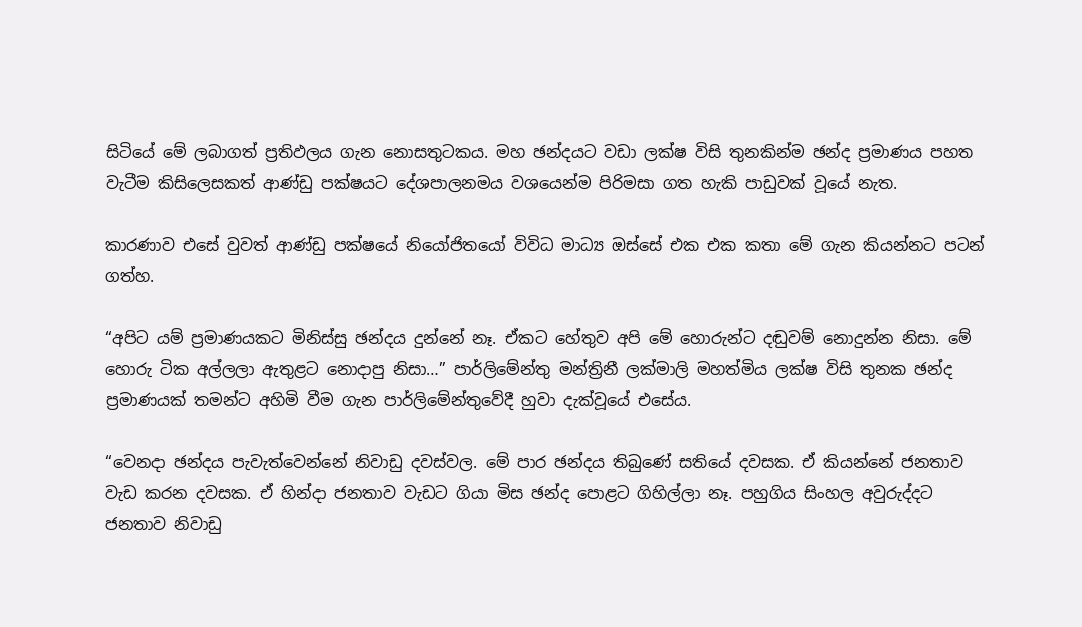සිටියේ මේ ලබාගත් ප්‍රතිඵලය ගැන නොසතුටකය. මහ ඡන්දයට වඩා ලක්ෂ විසි තුනකින්ම ඡන්ද ප්‍රමාණය පහත වැටීම කිසිලෙසකත් ආණ්ඩු පක්ෂයට දේශපාලනමය වශයෙන්ම පිරිමසා ගත හැකි පාඩුවක් වූයේ නැත.

කාරණාව එසේ වුවත් ආණ්ඩු පක්ෂයේ නියෝජිතයෝ විවිධ මාධ්‍ය ඔස්සේ එක එක කතා මේ ගැන කියන්නට පටන් ගත්හ.

“අපිට යම් ප්‍රමාණයකට මිනිස්සු ඡන්දය දුන්නේ නෑ. ඒකට හේතුව අපි මේ හොරුන්ට දඬුවම් නොදුන්න නිසා. මේ හොරු ටික අල්ලලා ඇතුළට නොදාපු නිසා…” පාර්ලිමේන්තු මන්ත්‍රිනී ලක්මාලි මහත්මිය ලක්ෂ විසි තුනක ඡන්ද ප්‍රමාණයක් තමන්ට අහිමි වීම ගැන පාර්ලිමේන්තුවේදී හුවා දැක්වූයේ එසේය.

“වෙනදා ඡන්දය පැවැත්වෙන්නේ නිවාඩු දවස්වල. මේ පාර ඡන්දය තිබුණේ සතියේ දවසක. ඒ කියන්නේ ජනතාව වැඩ කරන දවසක. ඒ හින්දා ජනතාව වැඩට ගියා මිස ඡන්ද පොළට ගිහිල්ලා නෑ. පහුගිය සිංහල අවුරුද්දට ජනතාව නිවාඩු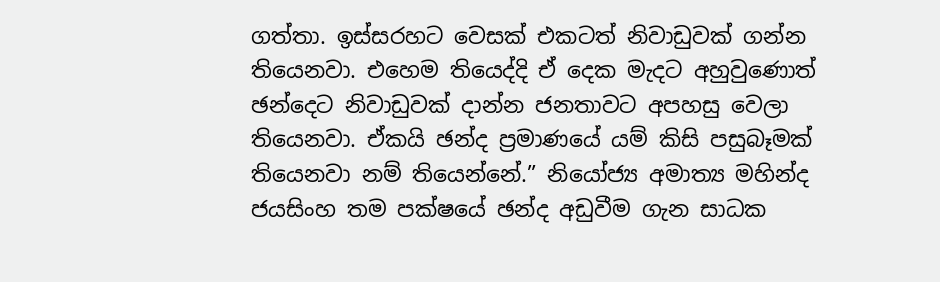ගත්තා. ඉස්සරහට වෙසක් එකටත් නිවාඩුවක් ගන්න තියෙනවා. එහෙම තියෙද්දි ඒ දෙක මැදට අහුවුණොත් ඡන්දෙට නිවාඩුවක් දාන්න ජනතාවට අපහසු වෙලා තියෙනවා. ඒකයි ඡන්ද ප්‍රමාණයේ යම් කිසි පසුබෑමක් තියෙනවා නම් තියෙන්නේ.” නියෝජ්‍ය අමාත්‍ය මහින්ද ජයසිංහ තම පක්ෂයේ ඡන්ද අඩුවීම ගැන සාධක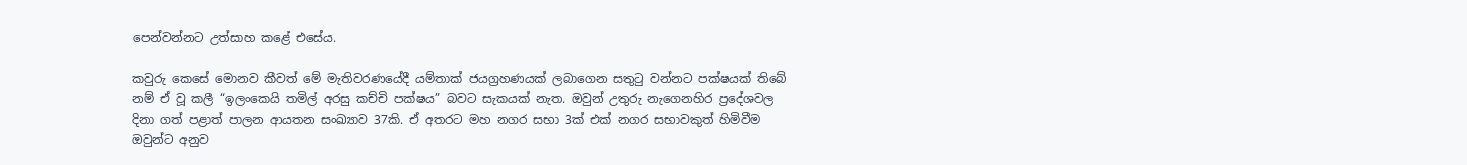පෙන්වන්නට උත්සාහ කළේ එසේය.

කවුරු කෙසේ මොනව කීවත් මේ මැතිවරණයේදී යම්තාක් ජයග්‍රහණයක් ලබාගෙන සතුටු වන්නට පක්ෂයක් තිබේ නම් ඒ වූ කලී “ඉලංකෙයි තමිල් අරසු කච්චි පක්ෂය” බවට සැකයක් නැත. ඔවුන් උතුරු නැගෙනහිර ප්‍රදේශවල දිනා ගත් පළාත් පාලන ආයතන සංඛ්‍යාව 37කි. ඒ අතරට මහ නගර සභා 3ක් එක් නගර සභාවකුත් හිමිවීම ඔවුන්ට අනුව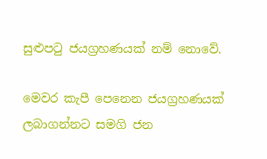සුළුපටු ජයග්‍රහණයක් නම් නොවේ.

මෙවර කැපී පෙනෙන ජයග්‍රහණයක් ලබාගන්නට සමගි ජන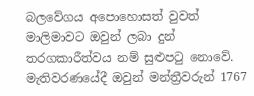බලවේගය අපොහොසත් වුවත් මාලිමාවට ඔවුන් ලබා දුන් තරගකාරීත්වය නම් සුළුපටු නොවේ. මැතිවරණයේදී ඔවුන් මන්ත්‍රීවරුන් 1767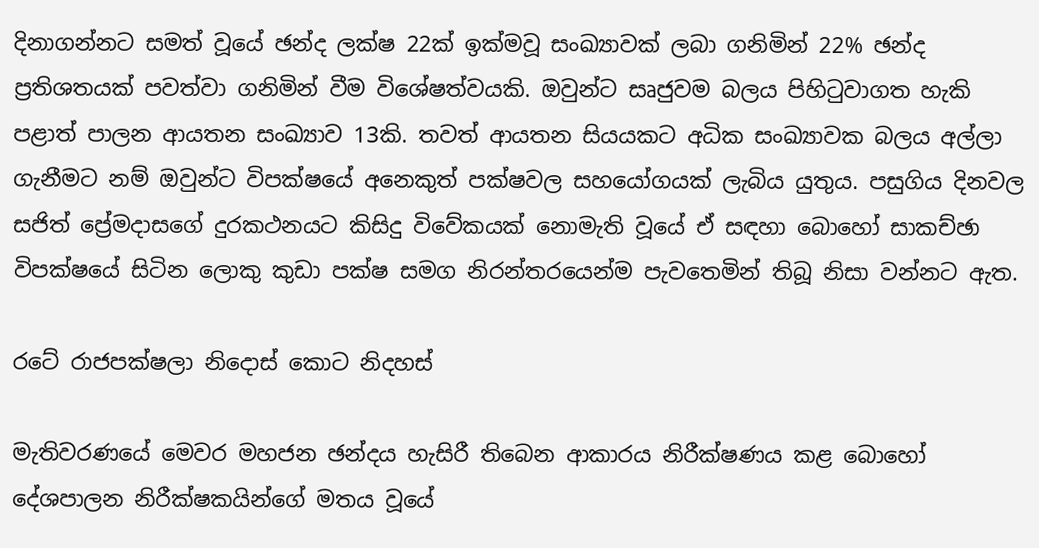දිනාගන්නට සමත් වූයේ ඡන්ද ලක්ෂ 22ක් ඉක්මවූ සංඛ්‍යාවක් ලබා ගනිමින් 22% ඡන්ද ප්‍රතිශතයක් පවත්වා ගනිමින් වීම විශේෂත්වයකි. ඔවුන්ට සෘජුවම බලය පිහිටුවාගත හැකි පළාත් පාලන ආයතන සංඛ්‍යාව 13කි. තවත් ආයතන සියයකට අධික සංඛ්‍යාවක බලය අල්ලා ගැනීමට නම් ඔවුන්ට විපක්ෂයේ අනෙකුත් පක්ෂවල සහයෝගයක් ලැබිය යුතුය. පසුගිය දිනවල සජිත් ප්‍රේමදාසගේ දුරකථනයට කිසිදු විවේකයක් නොමැති වූයේ ඒ සඳහා බොහෝ සාකච්ඡා විපක්ෂයේ සිටින ලොකු කුඩා පක්ෂ සමග නිරන්තරයෙන්ම පැවතෙමින් තිබූ නිසා වන්නට ඇත.

රටේ රාජපක්ෂලා නිදොස් කොට නිදහස්

මැතිවරණයේ මෙවර මහජන ඡන්දය හැසිරී තිබෙන ආකාරය නිරීක්ෂණය කළ බොහෝ දේශපාලන නිරීක්ෂකයින්ගේ මතය වූයේ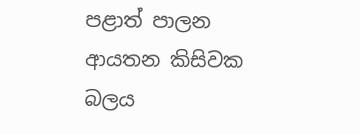පළාත් පාලන ආයතන කිසිවක බලය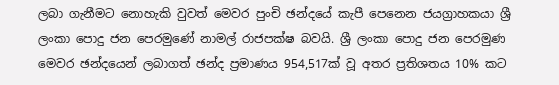ලබා ගැනීමට නොහැකි වුවත් මෙවර පුංචි ඡන්දයේ කැපී පෙනෙන ජයග්‍රාහකයා ශ්‍රී ලංකා පොදු ජන පෙරමුණේ නාමල් රාජපක්ෂ බවයි. ශ්‍රී ලංකා පොදු ජන පෙරමුණ මෙවර ඡන්දයෙන් ලබාගත් ඡන්ද ප්‍රමාණය 954,517ක් වූ අතර ප්‍රතිශතය 10% කට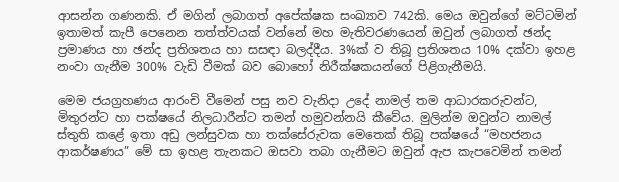ආසන්න ගණනකි. ඒ මගින් ලබාගත් අපේක්ෂක සංඛ්‍යාව 742කි. මෙය ඔවුන්ගේ මට්ටමින් ඉතාමත් කැපී පෙනෙන තත්ත්වයක් වන්නේ මහ මැතිවරණයෙන් ඔවුන් ලබාගත් ඡන්ද ප්‍රමාණය හා ඡන්ද ප්‍රතිශතය හා සසඳා බලද්දීය. 3%ක් ව තිබූ ප්‍රතිශතය 10% දක්වා ඉහළ නංවා ගැනීම 300% වැඩි වීමක් බව බොහෝ නිරීක්ෂකයන්ගේ පිළිගැනීමයි.

මෙම ජයග්‍රහණය ආරංචි වීමෙන් පසු නව වැනිදා උදේ නාමල් තම ආධාරකරුවන්ට, මිතුරන්ට හා පක්ෂයේ නිලධාරීන්ට තමන් හමුවන්නයි කීවේය. මුලින්ම ඔවුන්ට නාමල් ස්තුති කළේ ඉතා අඩු ලන්සුවක හා තක්සේරුවක මෙතෙක් තිබූ පක්ෂයේ “මහජනය ආකර්ෂණය” මේ සා ඉහළ තැනකට ඔසවා තබා ගැනීමට ඔවුන් ඇප කැපවෙමින් තමන්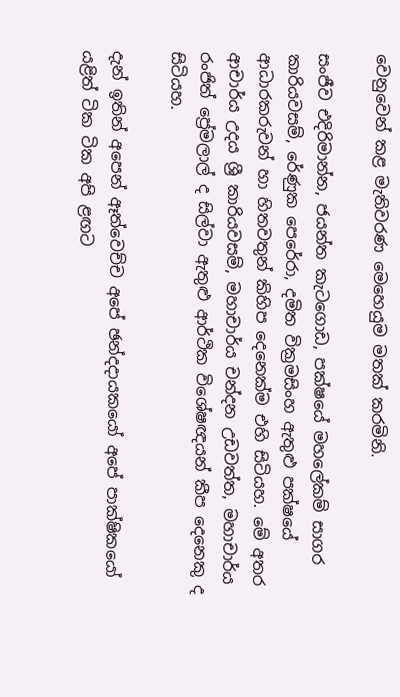වෙනුවෙන් කළ මැතිවරණ මෙහෙයුම මතක් කරමිනි.

සංජීව එදිරිමාන්න, ජයන්ත කැටගොඩ, පක්ෂයේ මහලේකම් සාගර කාරියවසම්, රේණුක පෙරේරා, දමිත වික්‍රමසිංහ ඇතුළු පක්ෂයේ ආධාරකරුවන් හා හිතවතුන් කිහිප දෙනෙක්ම එහි සිටියහ. මේ අතර ආචාර්ය උදය ශ්‍රී කාරියවසම්, මහාචාර්ය චන්දන උඩවත්ත, මහාචාර්ය රංජිත් ප්‍රේමලාල් ද සිල්වා ඇතුළු ආර්ථික විශේෂඥයන් කීප දෙනෙකු ද සිටියහ.

දැන් ඉතින් අපෙන් ඈත්වෙච්ච අපේ ඡන්දදායකයෝ අපේ පාක්ෂිකයෝ යළිත් ටික ටික අපි ළඟට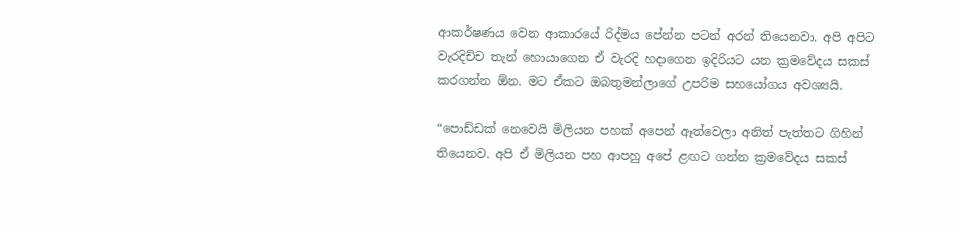ආකර්ෂණය වෙන ආකාරයේ රිද්මය පේන්න පටන් අරන් තියෙනවා. අපි අපිට වැරදිච්ච තැන් හොයාගෙන ඒ වැරදි හදාගෙන ඉදිරියට යන ක්‍රමවේදය සකස් කරගන්න ඕන. මට ඒකට ඔබතුමන්ලාගේ උපරිම සහයෝගය අවශ්‍යයි.

“පොඩ්ඩක් නෙවෙයි මිලියන පහක් අපෙන් ඈත්වෙලා අනිත් පැත්තට ගිහින් තියෙනව. අපි ඒ මිලියන පහ ආපහු අපේ ළඟට ගන්න ක්‍රමවේදය සකස්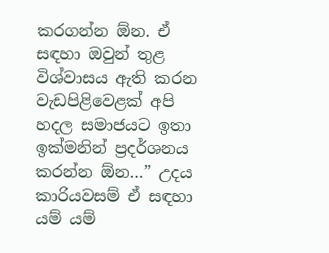කරගන්න ඕන. ඒ සඳහා ඔවුන් තුළ විශ්වාසය ඇති කරන වැඩපිළිවෙළක් අපි හදල සමාජයට ඉතා ඉක්මනින් ප්‍රදර්ශනය කරන්න ඕන…” උදය කාරියවසම් ඒ සඳහා යම් යම්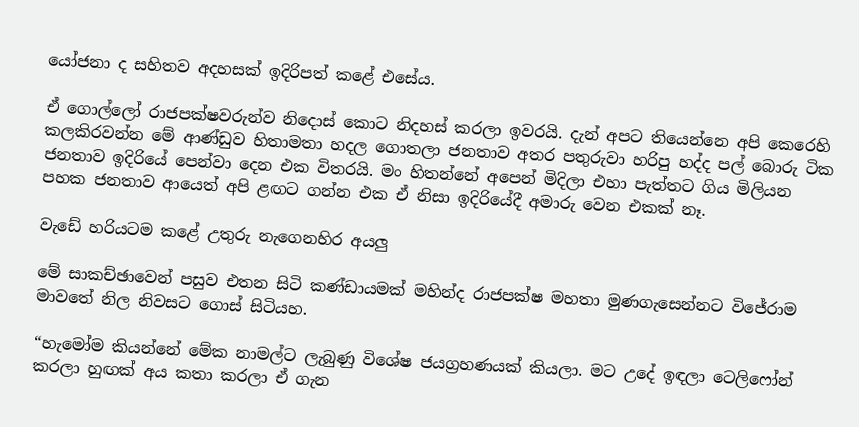යෝජනා ද සහිතව අදහසක් ඉදිරිපත් කළේ එසේය.

ඒ ගොල්ලෝ රාජපක්ෂවරුන්ව නිදොස් කොට නිදහස් කරලා ඉවරයි. දැන් අපට තියෙන්නෙ අපි කෙරෙහි කලකිරවන්න මේ ආණ්ඩුව හිතාමතා හදල ගොතලා ජනතාව අතර පතුරුවා හරිපු හද්ද පල් බොරු ටික ජනතාව ඉදිරියේ පෙන්වා දෙන එක විතරයි. මං හිතන්නේ අපෙන් මිදිලා එහා පැත්තට ගිය මිලියන පහක ජනතාව ආයෙත් අපි ළඟට ගන්න එක ඒ නිසා ඉදිරියේදී අමාරු වෙන එකක් නෑ.

වැඩේ හරියටම කළේ උතුරු නැගෙනහිර අයලු

මේ සාකච්ඡාවෙන් පසුව එතන සිටි කණ්ඩායමක් මහින්ද රාජපක්ෂ මහතා මුණගැසෙන්නට විජේරාම මාවතේ නිල නිවසට ගොස් සිටියහ.

“හැමෝම කියන්නේ මේක නාමල්ට ලැබුණු විශේෂ ජයග්‍රහණයක් කියලා. මට උදේ ඉඳලා ටෙලිෆෝන් කරලා හුඟක් අය කතා කරලා ඒ ගැන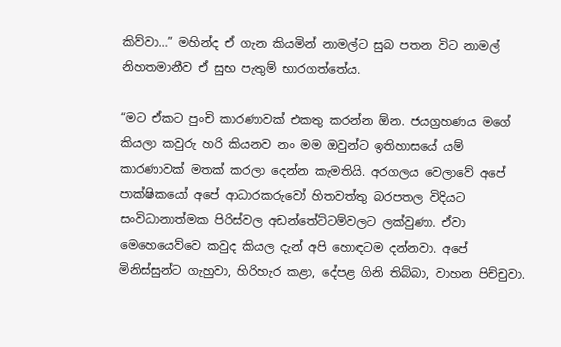කිව්වා…” මහින්ද ඒ ගැන කියමින් නාමල්ට සුබ පතන විට නාමල් නිහතමානීව ඒ සුභ පැතුම් භාරගත්තේය.

“මට ඒකට පුංචි කාරණාවක් එකතු කරන්න ඕන. ජයග්‍රහණය මගේ කියලා කවුරු හරි කියනව නං මම ඔවුන්ට ඉතිහාසයේ යම් කාරණාවක් මතක් කරලා දෙන්න කැමතියි. අරගලය වෙලාවේ අපේ පාක්ෂිකයෝ අපේ ආධාරකරුවෝ හිතවත්තු බරපතල විදියට සංවිධානාත්මක පිරිස්වල අඩන්තේට්ටම්වලට ලක්වුණා. ඒවා මෙහෙයෙව්වෙ කවුද කියල දැන් අපි හොඳටම දන්නවා. අපේ මිනිස්සුන්ට ගැහුවා, හිරිහැර කළා, දේපළ ගිනි තිබ්බා, වාහන පිච්චුවා.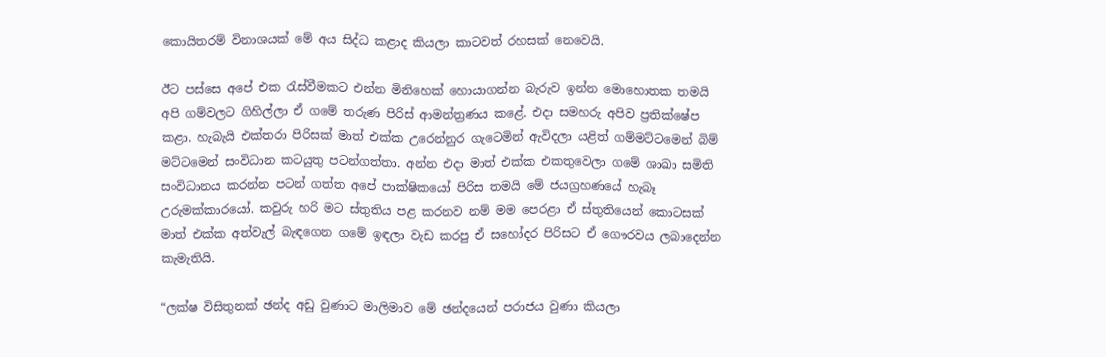කොයිතරම් විනාශයක් මේ අය සිද්ධ කළාද කියලා කාටවත් රහසක් නෙවෙයි.

ඊට පස්සෙ අපේ එක රැස්වීමකට එන්න මිනිහෙක් හොයාගන්න බැරුව ඉන්න මොහොතක තමයි අපි ගම්වලට ගිහිල්ලා ඒ ගමේ තරුණ පිරිස් ආමන්ත්‍රණය කළේ. එදා සමහරු අපිව ප්‍රතික්ෂේප කළා. හැබැයි එක්තරා පිරිසක් මාත් එක්ක උරෙන්නුර ගැටෙමින් ඇවිදලා යළිත් ගම්මට්ටමෙන් බිම් මට්ටමෙන් සංවිධාන කටයුතු පටන්ගත්තා. අන්න එදා මාත් එක්ක එකතුවෙලා ගමේ ශාඛා සමිති සංවිධානය කරන්න පටන් ගත්ත අපේ පාක්ෂිකයෝ පිරිස තමයි මේ ජයග්‍රහණයේ හැබෑ උරුමක්කාරයෝ. කවුරු හරි මට ස්තුතිය පළ කරනව නම් මම පෙරළා ඒ ස්තුතියෙන් කොටසක් මාත් එක්ක අත්වැල් බැඳගෙන ගමේ ඉඳලා වැඩ කරපු ඒ සහෝදර පිරිසට ඒ ගෞරවය ලබාදෙන්න කැමැතියි.

“ලක්ෂ විසිතුනක් ඡන්ද අඩු වුණාට මාලිමාව මේ ඡන්දයෙන් පරාජය වුණා කියලා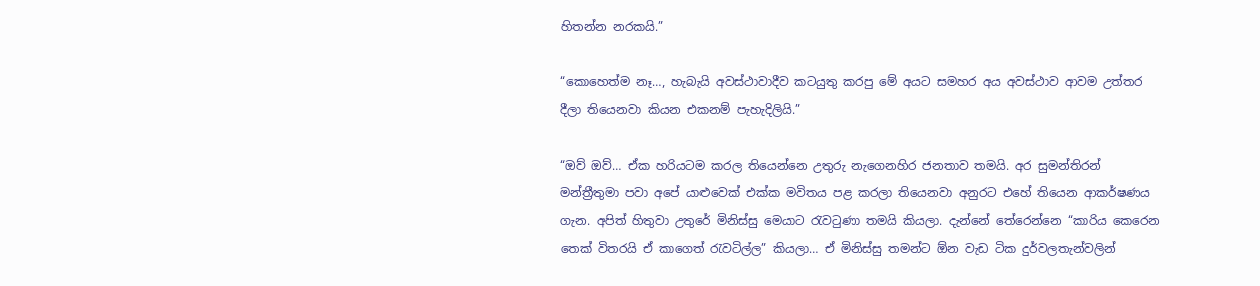හිතන්න නරකයි.”

“කොහෙත්ම නෑ…, හැබැයි අවස්ථාවාදීව කටයුතු කරපු මේ අයට සමහර අය අවස්ථාව ආවම උත්තර දීලා තියෙනවා කියන එකනම් පැහැදිලියි.”

“ඔව් ඔව්… ඒක හරියටම කරල තියෙන්නෙ උතුරු නැගෙනහිර ජනතාව තමයි. අර සුමන්තිරන් මන්ත්‍රීතුමා පවා අපේ යාළුවෙක් එක්ක මවිතය පළ කරලා තියෙනවා අනුරට එහේ තියෙන ආකර්ෂණය ගැන. අපිත් හිතුවා උතුරේ මිනිස්සු මෙයාට රැවටුණා තමයි කියලා. දැන්නේ තේරෙන්නෙ “කාරිය කෙරෙන තෙක් විතරයි ඒ කාගෙත් රැවටිල්ල” කියලා… ඒ මිනිස්සු තමන්ට ඕන වැඩ ටික දුර්වලතැන්වලින්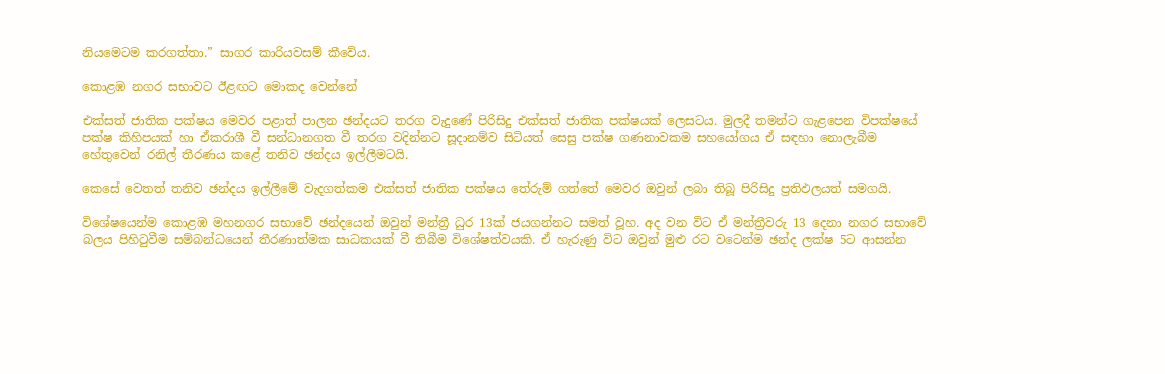නියමෙටම කරගත්තා.” සාගර කාරියවසම් කීවේය.

කොළඹ නගර සභාවට ඊළඟට මොකද වෙන්නේ

එක්සත් ජාතික පක්ෂය මෙවර පළාත් පාලන ඡන්දයට තරග වැදුණේ පිරිසිදු එක්සත් ජාතික පක්ෂයක් ලෙසටය. මුලදී තමන්ට ගැළපෙන විපක්ෂයේ පක්ෂ කිහිපයක් හා ඒකරාශී වී සන්ධානගත වී තරග වදින්නට සූදානම්ව සිටියත් සෙසු පක්ෂ ගණනාවකම සහයෝගය ඒ සඳහා නොලැබීම හේතුවෙන් රනිල් තීරණය කළේ තනිව ඡන්දය ඉල්ලීමටයි.

කෙසේ වෙතත් තනිව ඡන්දය ඉල්ලීමේ වැදගත්කම එක්සත් ජාතික පක්ෂය තේරුම් ගත්තේ මෙවර ඔවුන් ලබා තිබූ පිරිසිදු ප්‍රතිඵලයත් සමගයි.

විශේෂයෙන්ම කොළඹ මහනගර සභාවේ ඡන්දයෙන් ඔවුන් මන්ත්‍රී ධුර 13ක් ජයගන්නට සමත් වූහ. අද වන විට ඒ මන්ත්‍රීවරු 13 දෙනා නගර සභාවේ බලය පිහිටුවීම සම්බන්ධයෙන් තීරණාත්මක සාධකයක් වී තිබීම විශේෂත්වයකි. ඒ හැරුණු විට ඔවුන් මුළු රට වටෙන්ම ඡන්ද ලක්ෂ 5ට ආසන්න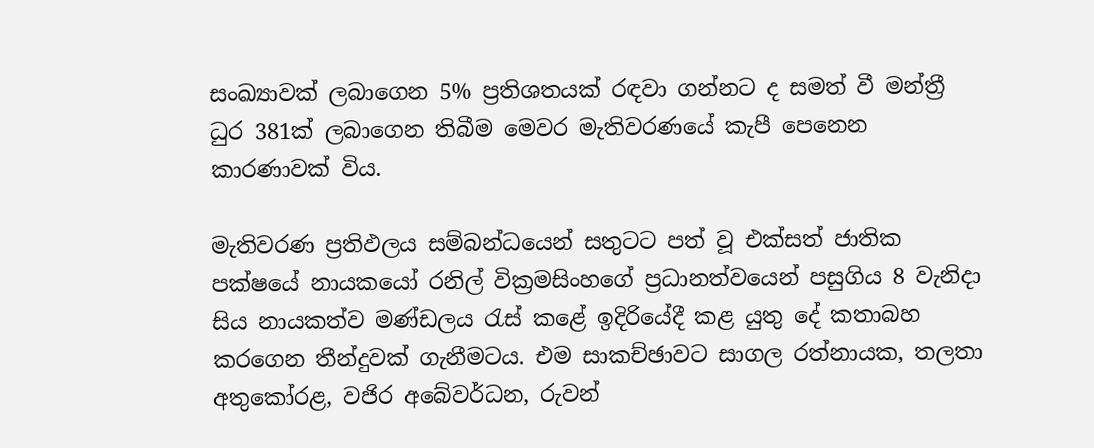සංඛ්‍යාවක් ලබාගෙන 5% ප්‍රතිශතයක් රඳවා ගන්නට ද සමත් වී මන්ත්‍රී ධුර 381ක් ලබාගෙන තිබීම මෙවර මැතිවරණයේ කැපී පෙනෙන කාරණාවක් විය.

මැතිවරණ ප්‍රතිඵලය සම්බන්ධයෙන් සතුටට පත් වූ එක්සත් ජාතික පක්ෂයේ නායකයෝ රනිල් වික්‍රමසිංහගේ ප්‍රධානත්වයෙන් පසුගිය 8 වැනිදා සිය නායකත්ව මණ්ඩලය රැස් කළේ ඉදිරියේදී කළ යුතු දේ කතාබහ කරගෙන තීන්දුවක් ගැනීමටය. එම සාකච්ඡාවට සාගල රත්නායක, තලතා අතුකෝරළ, වජිර අබේවර්ධන, රුවන්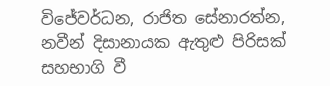විජේවර්ධන, රාජිත සේනාරත්න, නවීන් දිසානායක ඇතුළු පිරිසක් සහභාගි වී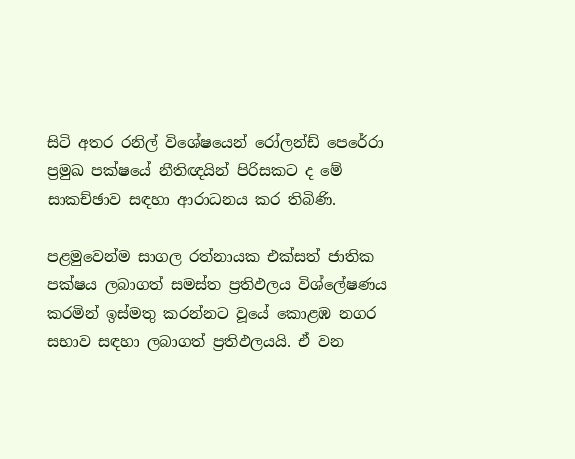සිටි අතර රනිල් විශේෂයෙන් රෝලන්ඩ් පෙරේරා ප්‍රමුඛ පක්ෂයේ නීතිඥයින් පිරිසකට ද මේ සාකච්ඡාව සඳහා ආරාධනය කර තිබිණි.

පළමුවෙන්ම සාගල රත්නායක එක්සත් ජාතික පක්ෂය ලබාගත් සමස්ත ප්‍රතිඵලය විශ්ලේෂණය කරමින් ඉස්මතු කරන්නට වූයේ කොළඹ නගර සභාව සඳහා ලබාගත් ප්‍රතිඵලයයි. ඒ වන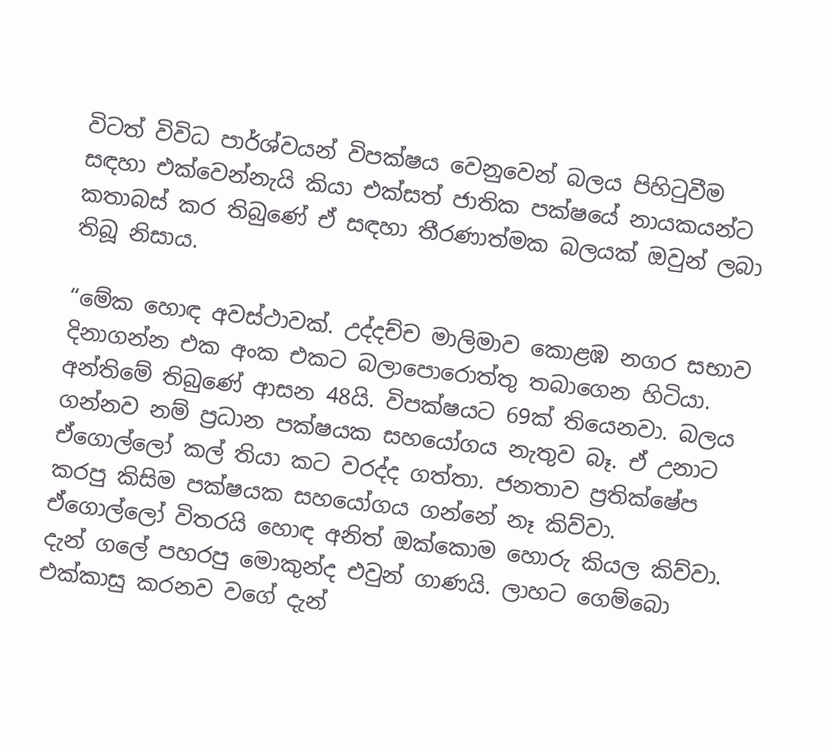විටත් විවිධ පාර්ශ්වයන් විපක්ෂය වෙනුවෙන් බලය පිහිටුවීම සඳහා එක්වෙන්නැයි කියා එක්සත් ජාතික පක්ෂයේ නායකයන්ට කතාබස් කර තිබුණේ ඒ සඳහා තීරණාත්මක බලයක් ඔවුන් ලබා තිබූ නිසාය.

“මේක හොඳ අවස්ථාවක්. උද්දච්ච මාලිමාව කොළඹ නගර සභාව දිනාගන්න එක අංක එකට බලාපොරොත්තු තබාගෙන හිටියා. අන්තිමේ තිබුණේ ආසන 48යි. විපක්ෂයට 69ක් තියෙනවා. බලය ගන්නව නම් ප්‍රධාන පක්ෂයක සහයෝගය නැතුව බෑ. ඒ උනාට ඒගොල්ලෝ කල් තියා කට වරද්ද ගත්තා. ජනතාව ප්‍රතික්ෂේප කරපු කිසිම පක්ෂයක සහයෝගය ගන්නේ නෑ කිව්වා. ඒගොල්ලෝ විතරයි හොඳ අනිත් ඔක්කොම හොරු කියල කිව්වා. දැන් ගලේ පහරපු මොකුන්ද එවුන් ගාණයි. ලාහට ගෙම්බො එක්කාසු කරනව වගේ දැන්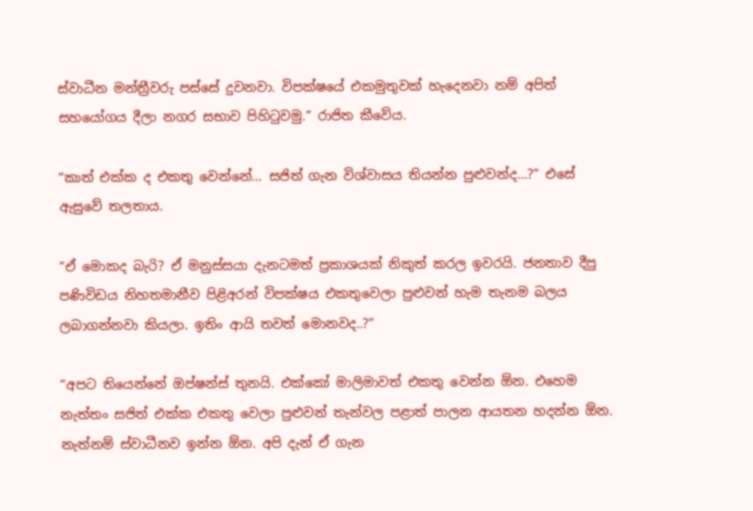ස්වාධීන මන්ත්‍රීවරු පස්සේ දුවනවා. විපක්ෂයේ එකමුතුවක් හැදෙනවා නම් අපිත් සහයෝගය දීලා නගර සභාව පිහිටුවමු.” රාජිත කීවේය.

“කාත් එක්ක ද එකතු වෙන්නේ… සජිත් ගැන විශ්වාසය තියන්න පුළුවන්ද…?” එසේ ඇසුවේ තලතාය.

“ඒ මොකද බැරි? ඒ මනුස්සයා දැනටමත් ප්‍රකාශයක් නිකුත් කරල ඉවරයි. ජනතාව දීපු පණිවිඩය නිහතමානීව පිළිඅරන් විපක්ෂය එකතුවෙලා පුළුවන් හැම තැනම බලය ලබාගන්නවා කියලා. ඉතිං ආයි තවත් මොනවද..?”

“අපට තියෙන්නේ ඔප්ෂන්ස් තුනයි. එක්කෝ මාලිමාවත් එකතු වෙන්න ඕන. එහෙම නැත්තං සජිත් එක්ක එකතු වෙලා පුළුවන් තැන්වල පළාත් පාලන ආයතන හදන්න ඕන. නැත්නම් ස්වාධීනව ඉන්න ඕන. අපි දැන් ඒ ගැන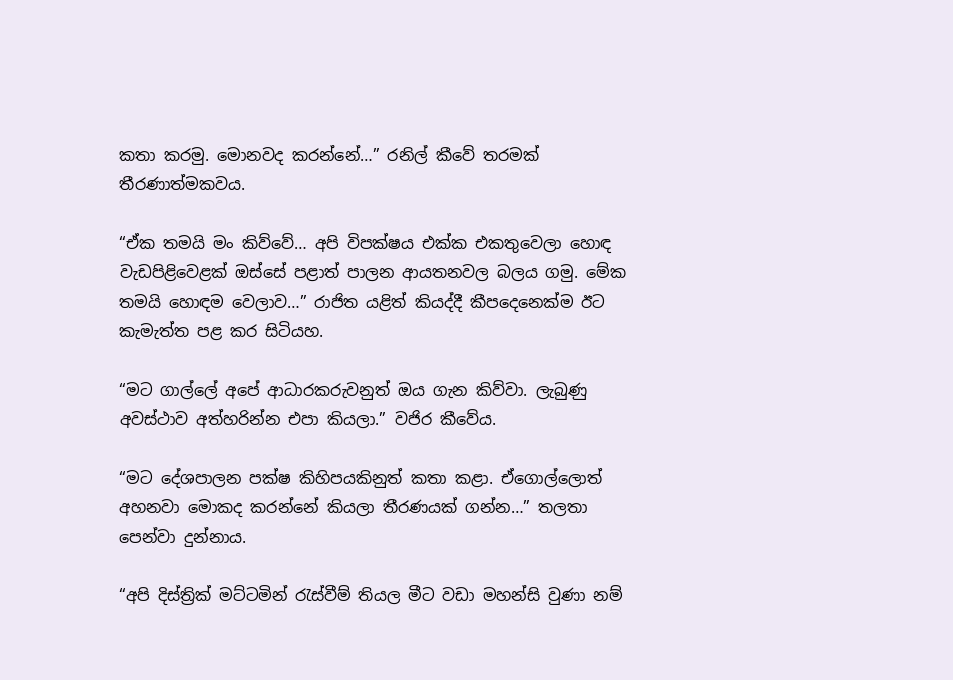කතා කරමු. මොනවද කරන්නේ…” රනිල් කීවේ තරමක් තීරණාත්මකවය.

“ඒක තමයි මං කිව්වේ… අපි විපක්ෂය එක්ක එකතුවෙලා හොඳ වැඩපිළිවෙළක් ඔස්සේ පළාත් පාලන ආයතනවල බලය ගමු. මේක තමයි හොඳම වෙලාව…” රාජිත යළිත් කියද්දී කීපදෙනෙක්ම ඊට කැමැත්ත පළ කර සිටියහ.

“මට ගාල්ලේ අපේ ආධාරකරුවනුත් ඔය ගැන කිව්වා. ලැබුණු අවස්ථාව අත්හරින්න එපා කියලා.” වජිර කීවේය.

“මට දේශපාලන පක්ෂ කිහිපයකිනුත් කතා කළා. ඒගොල්ලොත් අහනවා මොකද කරන්නේ කියලා තීරණයක් ගන්න…” තලතා පෙන්වා දුන්නාය.

“අපි දිස්ත්‍රික් මට්ටමින් රැස්වීම් තියල මීට වඩා මහන්සි වුණා නම්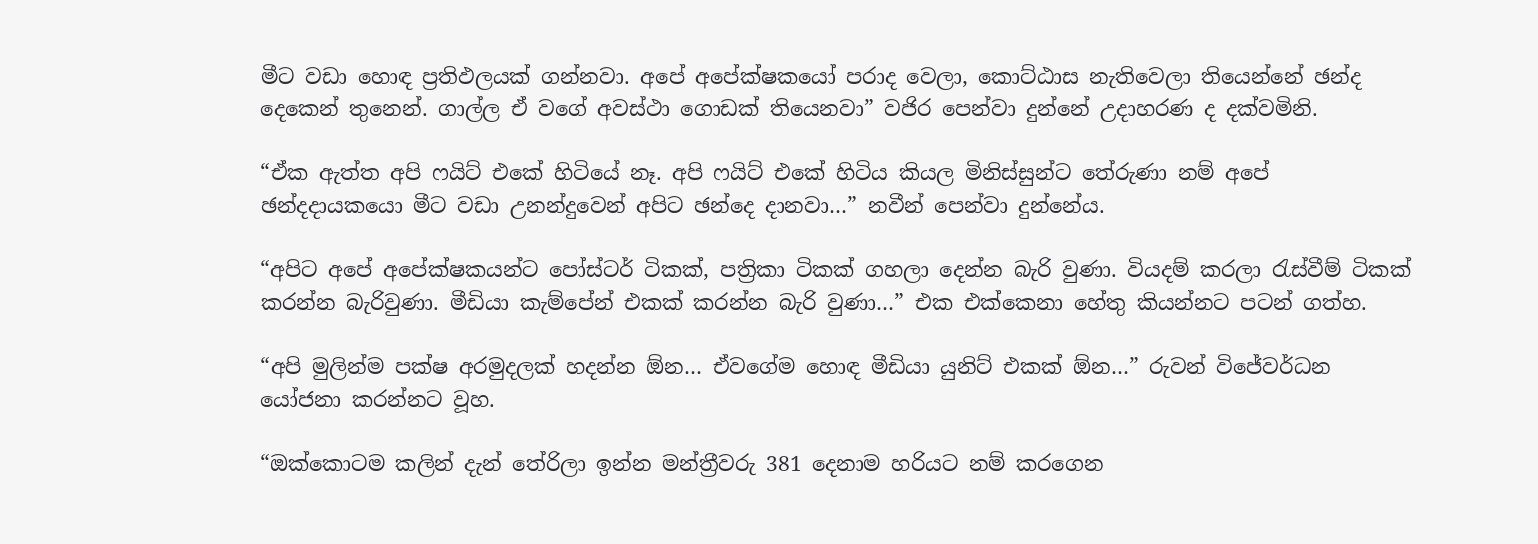මීට වඩා හොඳ ප්‍රතිඵලයක් ගන්නවා. අපේ අපේක්ෂකයෝ පරාද වෙලා, කොට්ඨාස නැතිවෙලා තියෙන්නේ ඡන්ද දෙකෙන් තුනෙන්. ගාල්ල ඒ වගේ අවස්ථා ගොඩක් තියෙනවා” වජිර පෙන්වා දුන්නේ උදාහරණ ද දක්වමිනි.

“ඒක ඇත්ත අපි ෆයිට් එකේ හිටියේ නෑ. අපි ෆයිට් එකේ හිටිය කියල මිනිස්සුන්ට තේරුණා නම් අපේ ඡන්දදායකයො මීට වඩා උනන්දුවෙන් අපිට ඡන්දෙ දානවා…” නවීන් පෙන්වා දුන්නේය.

“අපිට අපේ අපේක්ෂකයන්ට පෝස්ටර් ටිකක්, පත්‍රිකා ටිකක් ගහලා දෙන්න බැරි වුණා. වියදම් කරලා රැස්වීම් ටිකක් කරන්න බැරිවුණා. මීඩියා කැම්පේන් එකක් කරන්න බැරි වුණා…” එක එක්කෙනා හේතු කියන්නට පටන් ගත්හ.

“අපි මුලින්ම පක්ෂ අරමුදලක් හදන්න ඕන… ඒවගේම හොඳ මීඩියා යුනිට් එකක් ඕන…” රුවන් විජේවර්ධන යෝජනා කරන්නට වූහ.

“ඔක්කොටම කලින් දැන් තේරිලා ඉන්න මන්ත්‍රීවරු 381 දෙනාම හරියට නම් කරගෙන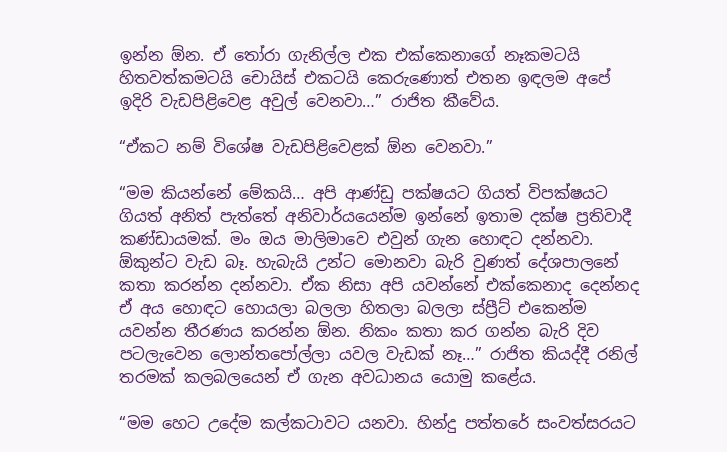ඉන්න ඕන. ඒ තෝරා ගැනිල්ල එක එක්කෙනාගේ නෑකමටයි හිතවත්කමටයි චොයිස් එකටයි කෙරුණොත් එතන ඉඳලම අපේ ඉදිරි වැඩපිළිවෙළ අවුල් වෙනවා…” රාජිත කීවේය.

“ඒකට නම් විශේෂ වැඩපිළිවෙළක් ඕන වෙනවා.”

“මම කියන්නේ මේකයි… අපි ආණ්ඩු පක්ෂයට ගියත් විපක්ෂයට ගියත් අනිත් පැත්තේ අනිවාර්යයෙන්ම ඉන්නේ ඉතාම දක්ෂ ප්‍රතිවාදී කණ්ඩායමක්. මං ඔය මාලිමාවෙ එවුන් ගැන හොඳට දන්නවා. ඕකුන්ට වැඩ බෑ. හැබැයි උන්ට මොනවා බැරි වුණත් දේශපාලනේ කතා කරන්න දන්නවා. ඒක නිසා අපි යවන්නේ එක්කෙනාද දෙන්නද ඒ අය හොඳට හොයලා බලලා හිතලා බලලා ස්ප්‍රීට් එකෙන්ම යවන්න තීරණය කරන්න ඕන. නිකං කතා කර ගන්න බැරි දිව පටලැවෙන ලොන්තපෝල්ලා යවල වැඩක් නෑ…” රාජිත කියද්දී රනිල් තරමක් කලබලයෙන් ඒ ගැන අවධානය යොමු කළේය.

“මම හෙට උදේම කල්කටාවට යනවා. හින්දු පත්තරේ සංවත්සරයට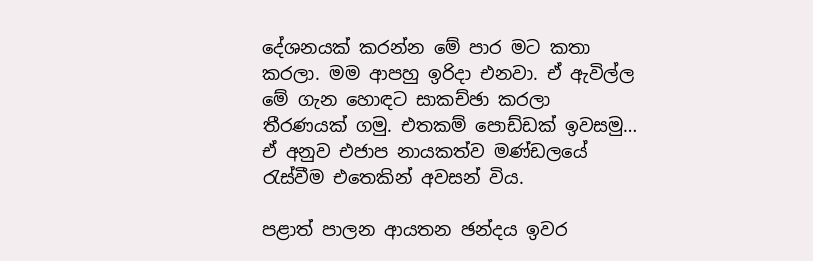දේශනයක් කරන්න මේ පාර මට කතා කරලා. මම ආපහු ඉරිදා එනවා. ඒ ඇවිල්ල මේ ගැන හොඳට සාකච්ඡා කරලා තීරණයක් ගමු. එතකම් පොඩ්ඩක් ඉවසමු… ඒ අනුව එජාප නායකත්ව මණ්ඩලයේ රැස්වීම එතෙකින් අවසන් විය.

පළාත් පාලන ආයතන ඡන්දය ඉවර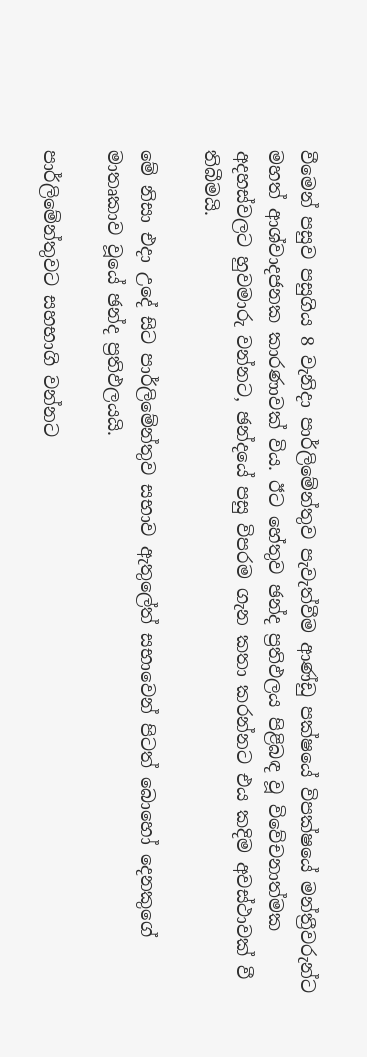වීමෙන් පසුව පසුගිය 8 වැනිදා පාර්ලිමේන්තුව පැවැත්වීම ආණ්ඩු පක්ෂයේ විපක්ෂයේ මන්ත්‍රීවරුන්ට මහත් ආශ්වාදජනක කාරණාවක් විය. ඊට හේතුව ඡන්ද ප්‍රතිඵලය පිළිබඳ වූ විවේචනාත්මක අදහස්වලට හුවමාරු වන්නට, ඡන්දයේ පසු විපරම ගැන කතා කරන්නට එය කදිම අවස්ථාවක් වී තිබීමයි.

මේ නිසා එදා උදේ සිට පාර්ලිමේන්තුව සභාව ඇතුලේත් සභාවෙන් පිටත් බොහෝ දෙනකුගේ මාතෘකාව වූයේ ඡන්ද ප්‍රතිඵලයයි.

පාර්ලිමේන්තුවට සහභාගි වන්නට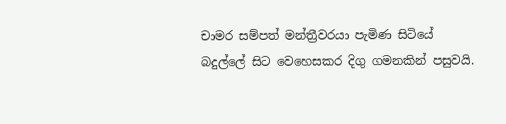චාමර සම්පත් මන්ත්‍රීවරයා පැමිණ සිටියේ බදුල්ලේ සිට වෙහෙසකර දිගු ගමනකින් පසුවයි.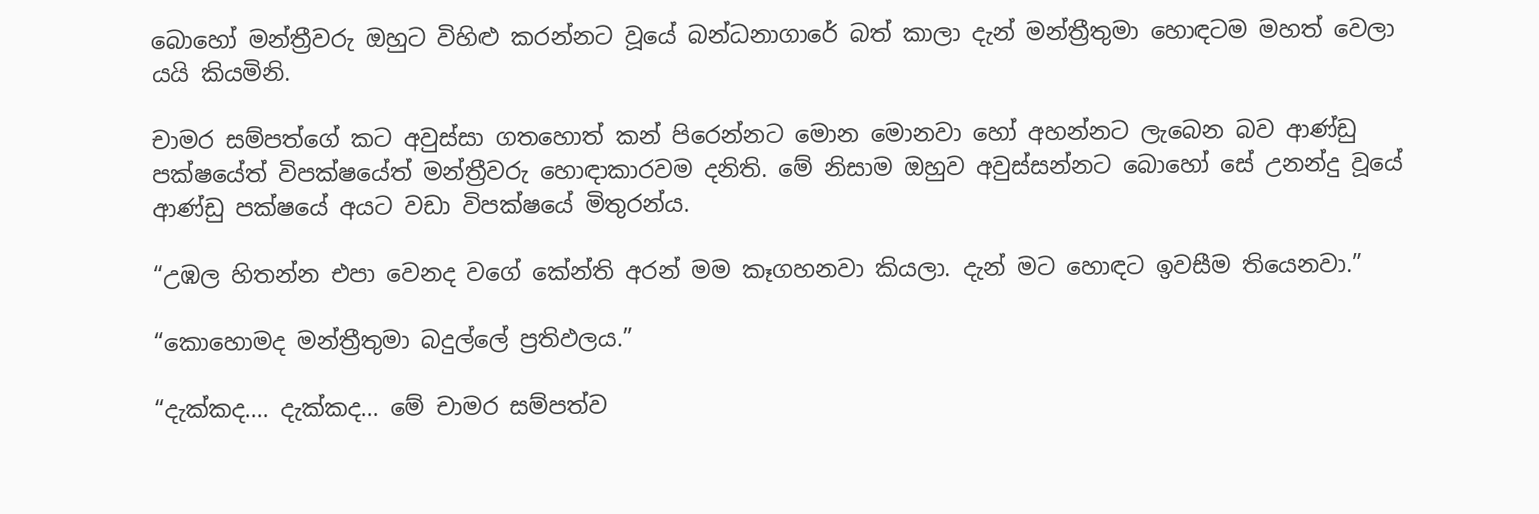බොහෝ මන්ත්‍රීවරු ඔහුට විහිළු කරන්නට වූයේ බන්ධනාගාරේ බත් කාලා දැන් මන්ත්‍රීතුමා හොඳටම මහත් වෙලා යයි කියමිනි.

චාමර සම්පත්ගේ කට අවුස්සා ගතහොත් කන් පිරෙන්නට මොන මොනවා හෝ අහන්නට ලැබෙන බව ආණ්ඩු පක්ෂයේත් විපක්ෂයේත් මන්ත්‍රීවරු හොඳාකාරවම දනිති. මේ නිසාම ඔහුව අවුස්සන්නට බොහෝ සේ උනන්දු වූයේ ආණ්ඩු පක්ෂයේ අයට වඩා විපක්ෂයේ මිතුරන්ය.

“උඹල හිතන්න එපා වෙනද වගේ කේන්ති අරන් මම කෑගහනවා කියලා. දැන් මට හොඳට ඉවසීම තියෙනවා.”

“කොහොමද මන්ත්‍රීතුමා බදුල්ලේ ප්‍රතිඵලය.”

“දැක්කද…. දැක්කද… මේ චාමර සම්පත්ව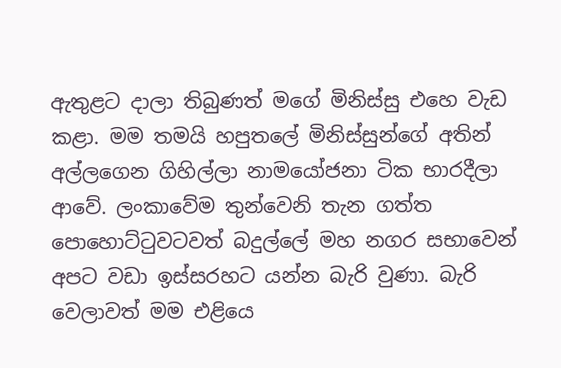ඇතුළට දාලා තිබුණත් මගේ මිනිස්සු එහෙ වැඩ කළා. මම තමයි හපුතලේ මිනිස්සුන්ගේ අතින් අල්ලගෙන ගිහිල්ලා නාමයෝජනා ටික භාරදීලා ආවේ. ලංකාවේම තුන්වෙනි තැන ගත්ත පොහොට්ටුවටවත් බදුල්ලේ මහ නගර සභාවෙන් අපට වඩා ඉස්සරහට යන්න බැරි වුණා. බැරි වෙලාවත් මම එළියෙ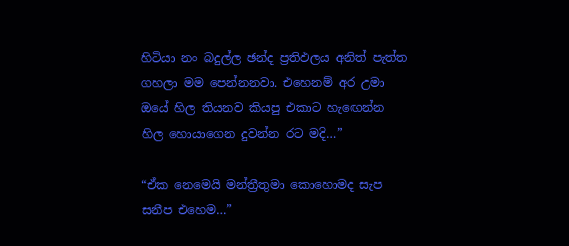හිටියා නං බදුල්ල ඡන්ද ප්‍රතිඵලය අනිත් පැත්ත ගහලා මම පෙන්නනවා. එහෙනම් අර උමා ඔයේ හිල තියනව කියපු එකාට හැඟෙන්න හිල හොයාගෙන දුවන්න රට මදි…”

“ඒක නෙමෙයි මන්ත්‍රීතුමා කොහොමද සැප සනීප එහෙම…”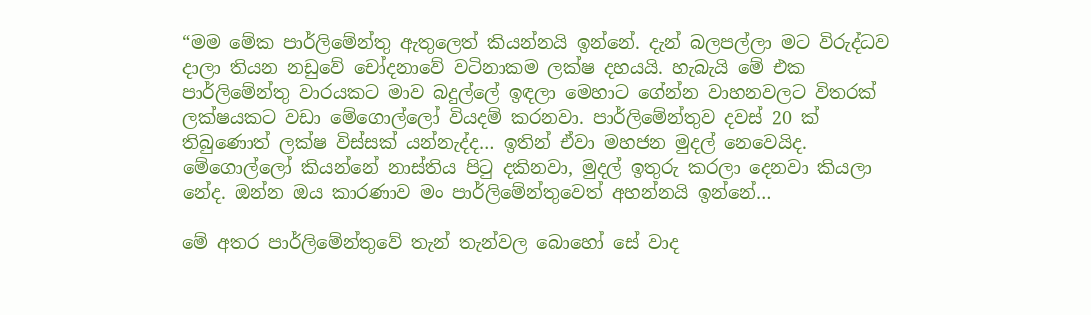“මම මේක පාර්ලිමේන්තු ඇතුලෙත් කියන්නයි ඉන්නේ. දැන් බලපල්ලා මට විරුද්ධව දාලා තියන නඩුවේ චෝදනාවේ වටිනාකම ලක්ෂ දහයයි. හැබැයි මේ එක පාර්ලිමේන්තු වාරයකට මාව බදුල්ලේ ඉඳලා මෙහාට ගේන්න වාහනවලට විතරක් ලක්ෂයකට වඩා මේගොල්ලෝ වියදම් කරනවා. පාර්ලිමේන්තුව දවස් 20 ක් තිබුණොත් ලක්ෂ විස්සක් යන්නැද්ද… ඉතින් ඒවා මහජන මුදල් නෙවෙයිද. මේගොල්ලෝ කියන්නේ නාස්තිය පිටු දකිනවා, මුදල් ඉතුරු කරලා දෙනවා කියලා නේද. ඔන්න ඔය කාරණාව මං පාර්ලිමේන්තුවෙත් අහන්නයි ඉන්නේ…

මේ අතර පාර්ලිමේන්තුවේ තැන් තැන්වල බොහෝ සේ වාද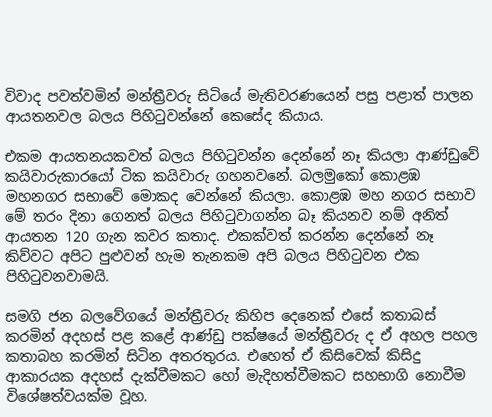විවාද පවත්වමින් මන්ත්‍රීවරු සිටියේ මැතිවරණයෙන් පසු පළාත් පාලන ආයතනවල බලය පිහිටුවන්නේ කෙසේද කියාය.

එකම ආයතනයකවත් බලය පිහිටුවන්න දෙන්නේ නෑ කියලා ආණ්ඩුවේ කයිවාරුකාරයෝ ටික කයිවාරු ගහනවනේ. බලමුකෝ කොළඹ මහනගර සභාවේ මොකද වෙන්නේ කියලා. කොළඹ මහ නගර සභාව මේ තරං දිනා ගෙනත් බලය පිහිටුවාගන්න බෑ කියනව නම් අනිත් ආයතන 120 ගැන කවර කතාද. එකක්වත් කරන්න දෙන්නේ නෑ කිව්වට අපිට පුළුවන් හැම තැනකම අපි බලය පිහිටුවන එක පිහිටුවනවාමයි.

සමගි ජන බලවේගයේ මන්ත්‍රීවරු කිහිප දෙනෙක් එසේ කතාබස් කරමින් අදහස් පළ කළේ ආණ්ඩු පක්ෂයේ මන්ත්‍රීවරු ද ඒ අහල පහල කතාබහ කරමින් සිටින අතරතුරය. එහෙත් ඒ කිසිවෙක් කිසිදු ආකාරයක අදහස් දැක්වීමකට හෝ මැදිහත්වීමකට සහභාගි නොවීම විශේෂත්වයක්ම වූහ.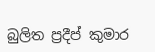බුලිත ප්‍රදීප් කුමාර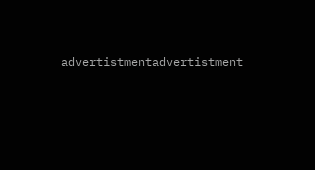advertistmentadvertistment